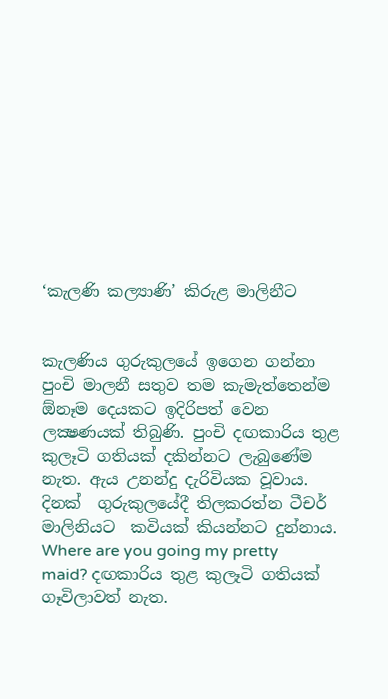‘කැලණි කල්‍යාණි’ කිරුළ මාලිනීට


කැලණිය ගුරුකුලයේ ඉගෙන ගන්නා පුංචි මාලනී සතුව තම කැමැත්තෙන්ම  ඕනෑම දෙයකට ඉදිරිපත් වෙන ලක්‍ෂණයක් තිබුණි. පුංචි දඟකාරිය තුළ කුලෑටි ගතියක් දකින්නට ලැබුණේම නැත. ඇය උනන්දු දැරිවියක වූවාය. දිනක්  ගුරුකුලයේදී තිලකරත්න ටීචර් මාලිනියට  කවියක් කියන්නට දුන්නාය. Where are you going my pretty maid? දඟකාරිය තුළ කුලෑටි ගතියක් ගෑවිලාවත් නැත.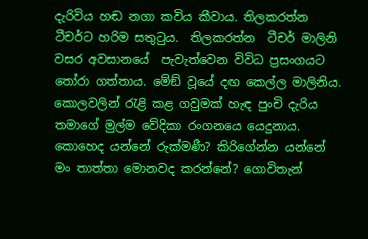දැරිවිය හඬ නගා කවිය කීවාය. තිලකරත්න ටීචර්ට හරිම සතුටුය.  තිලකරත්න  ටීචර් මාලිනි වසර අවසානයේ  පැවැත්වෙන විවිධ ප්‍රසංගයට තෝරා ගත්තාය. මේඞ් වූයේ දඟ කෙල්ල මාලිනිය. කොලවලින් රැළි කළ ගවුමක් හැඳ පුංචි දැරිය තමාගේ මුල්ම වේදිකා රංගනයෙ යෙදුනාය. කොහෙද යන්නේ රුක්මණී? කිරිගේන්න යන්නේ මං තාත්තා මොනවද කරන්නේ? ගොවිතැන්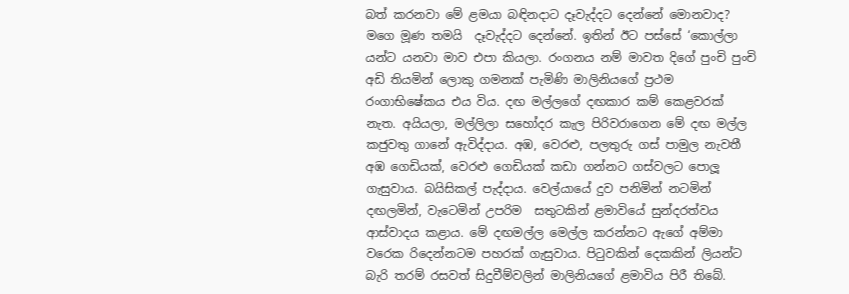බත් කරනවා මේ ළමයා බඳිනදාට දෑවැද්දට දෙන්නේ මොනවාද? මගෙ මූණ තමයි  දෑවැද්දට දෙන්නේ. ඉතින් ඊට පස්සේ ‘කොල්ලා යන්ට යනවා මාව එපා කියලා. රංගනය නම් මාවත දිගේ පුංචි පුංචි  අඩි තියමින් ලොකු ගමනක් පැමිණි මාලිනියගේ ප්‍රථම රංගාභිෂේකය එය විය. දඟ මල්ලගේ දඟකාර කම් කෙළවරක්  නැත. අයියලා, මල්ලිලා සහෝදර කැල පිරිවරාගෙන මේ දඟ මල්ල කජුවතු ගානේ ඇවිද්දාය. අඹ, වෙරළු, පලතුරු ගස් පාමුල නැවතී  අඹ ගෙඩියක්, වෙරළු ගෙඩියක් කඩා ගන්නට ගස්වලට පොලූ ගැසුවාය. බයිසිකල් පැද්දාය. වෙල්යායේ දුව පනිමින් නටමින් දඟලමින්, වැටෙමින් උපරිම  සතුටකින් ළමාවියේ සුන්දරත්වය ආස්වාදය කළාය. මේ දඟමල්ල මෙල්ල කරන්නට ඇගේ අම්මා වරෙක රිදෙන්නටම පහරක් ගැසුවාය. පිටුවකින් දෙකකින් ලියන්ට බැරි තරම් රසවත් සිදුවීම්වලින් මාලිනියගේ ළමාවිය පිරී තිබේ.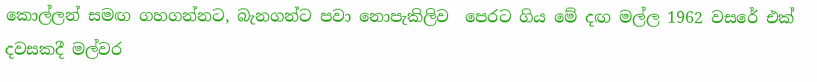කොල්ලන් සමඟ ගහගන්නට, බැනගන්ට පවා නොපැකිලිව  පෙරට ගිය මේ දඟ මල්ල 1962 වසරේ එක් දවසකදී මල්වර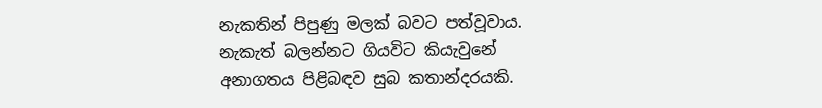නැකතින් පිපුණු මලක් බවට පත්වූවාය. නැකැත් බලන්නට ගියවිට කියැවුනේ අනාගතය පිළිබඳව සුබ කතාන්දරයකි.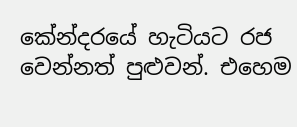කේන්දරයේ හැටියට රජ වෙන්නත් පුළුවන්. එහෙම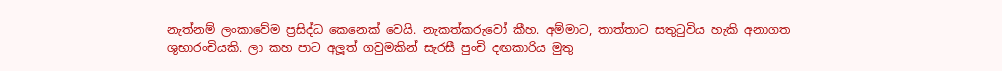නැත්නම් ලංකාවේම ප්‍රසිද්ධ කෙනෙක් වෙයි. නැකත්කරුවෝ කීහ. අම්මාට, තාත්තාට සතුටුවිය හැකි අනාගත ශුභාරංචියකි. ලා කහ පාට අලූත් ගවුමකින් සැරසී පුංචි දඟකාරිය මුතු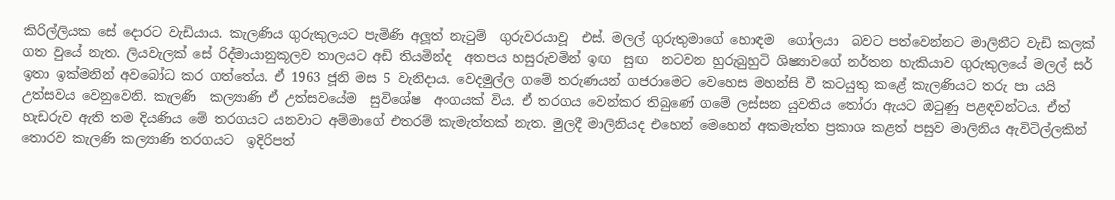කිරිල්ලියක සේ දොරට වැඩියාය. කැලණිය ගුරුකුලයට පැමිණි අලූත් නැටුම්  ගුරුවරයාවූ  එස්. මලල් ගුරුතුමාගේ හොඳම  ගෝලයා  බවට පත්වෙන්නට මාලිනීට වැඩි කලක් ගත වුයේ නැත. ලියවැලක් සේ රිද්මායානුකූලව තාලයට අඩි තියමින්ද  අතපය හසුරුවමින් ඉඟ  සුඟ  නටවන හුරුබුහුටි ශිෂ්‍යාවගේ නර්තන හැකියාව ගුරුකුලයේ මලල් සර් ඉතා ඉක්මනින් අවබෝධ කර ගත්තේය. ඒ 1963 ජූනි මස 5 වැනිදාය. වෙදමුල්ල ගමේ තරුණයන් ගජරාමෙට වෙහෙස මහන්සි වී කටයුතු කළේ කැලණියට තරු පා යයි උත්සවය වෙනුවෙනි. කැලණි  කල්‍යාණි ඒ උත්සවයේම  සුවිශේෂ  අංගයක් විය. ඒ තරගය වෙන්කර තිබුණේ ගමේ ලස්සන යුවතිය තෝරා ඇයට ඔටුණු පළඳවන්ටය. ඒත් හැඩරුව ඇති තම දියණිය මේ තරගයට යනවාට අම්මාගේ එතරම් කැමැත්තක් නැත. මුලදී මාලිනියද එහෙන් මෙහෙන් අකමැත්ත ප්‍රකාශ කළත් පසුව මාලිනිය ඇවිටිල්ලකින් තොරව කැලණි කල්‍යාණි තරගයට  ඉදිරිපත්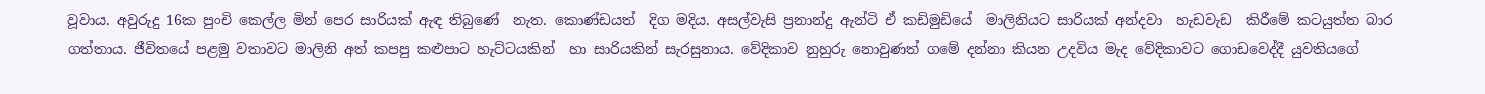වූවාය. අවුරුදු 16ක පුංචි කෙල්ල මින් පෙර සාරියක් ඇඳ තිබුණේ  නැත. කොණ්ඩයත්  දිග මදිය. අසල්වැසි ප්‍රනාන්දු ඇන්ටි ඒ කඩිමුඩියේ  මාලිනියට සාරියක් අන්දවා  හැඩවැඩ  කිරීමේ කටයුත්ත බාර ගත්තාය. ජීවිතයේ පළමු වතාවට මාලිනි අත් කපපු කළුපාට හැට්ටයකින්  හා සාරියකින් සැරසුනාය. වේදිකාව නුහුරු නොවුණත් ගමේ දන්නා කියන උදවිය මැද වේදිකාවට ගොඩවෙද්දී යුවතියගේ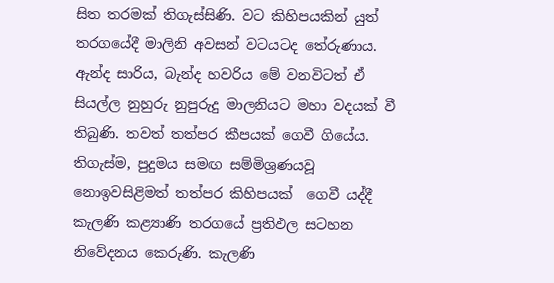සිත තරමක් තිගැස්සිණි. වට කිහිපයකින් යුත් තරගයේදී මාලිනි අවසන් වටයටද තේරුණාය. ඇන්ද සාරිය, බැන්ද හවරිය මේ වනවිටත් ඒ සියල්ල නුහුරු නුපුරුදු මාලනියට මහා වදයක් වී තිබුණි. තවත් තත්පර කීපයක් ගෙවී ගියේය. තිගැස්ම, පුදුමය සමඟ සම්මිශ්‍රණයවූ නොඉවසිළිමත් තත්පර කිහිපයක්  ගෙවී යද්දී කැලණි කළ්‍යාණි තරගයේ ප්‍රතිඵල සටහන නිවේදනය කෙරුණි. කැලණි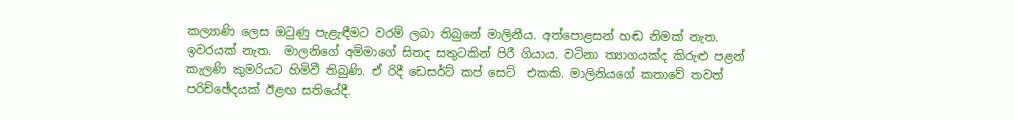කල්‍යාණි ලෙස ඔටුණු පැළැඳීමට වරම් ලබා තිබුනේ මාලිනීය. අත්පොළසන් හඬ නිමක් නැත. ඉවරයක් නැත.  මාලනිගේ අම්මාගේ සිතද සතුටකින් පිරී ගියාය. වටිනා ත්‍යාගයක්ද කිරුළු පළන් කැලණි කුමරියට හිමිවී තිබුණි. ඒ රිදී ඩෙසර්ට් කප් සෙට්  එකකි. මාලිනියගේ කතාවේ තවත් පරිච්ඡේදයක් ඊළඟ සතියේදී.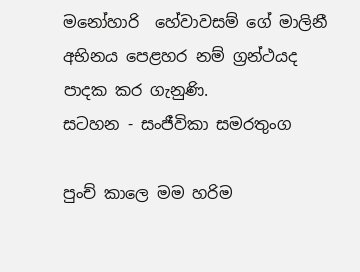මනෝහාරි  හේවාවසම් ගේ මාලිනී අභිනය පෙළහර නම් ග්‍රන්ථයද පාදක කර ගැනුණි.
සටහන - සංජීවිකා සමරතුංග

පුංච් කාලෙ මම හරිම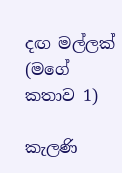දඟ මල්ලක් (මගේ කතාව 1)

කැලණි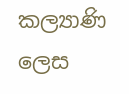කල්‍යාණි ලෙස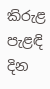කිරුළ පැළඳි දින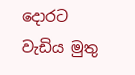දොරට වැඩිය මුතු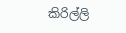කිරිල්ලි